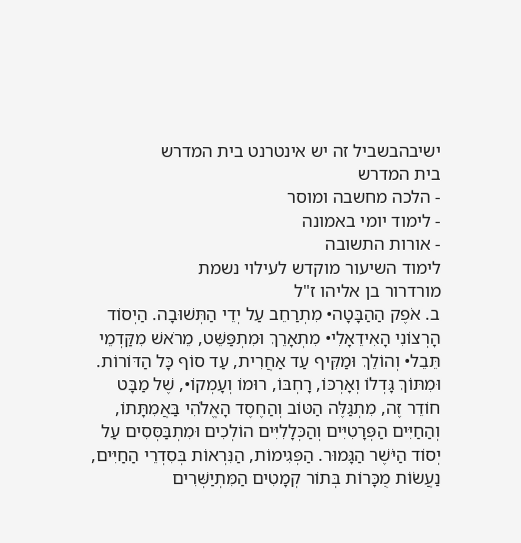ישיבהבשביל זה יש אינטרנט בית המדרש
בית המדרש
- הלכה מחשבה ומוסר
- לימוד יומי באמונה
- אורות התשובה
לימוד השיעור מוקדש לעילוי נשמת
מורדרור בן אליהו ז"ל
ב. אֹפֶק הַהַבָּטָה• מִתְרַחֵב עַל יְדֵי הַתְּשׁוּבָה. הַיְסוֹד הָרְצוֹנִי הָאִידֵאָלִי• מִתְאָרֵךְ וּמִתְפַּשֵּׁט, מֵרֹאשׁ מִקַּדְמֵי תֵּבֵל• וְהוֹלֵךְ וּמַקִּיף עַד אַחֲרִית, עַד סוֹף כָּל הַדּוֹרוֹת. וּמִתּוֹךְ גָּדְלוֹ וְאָרְכּוֹ, רָחְבּוֹ, רוּמוֹ וְעָמְקוֹ•, שֶׁל מַבָּט חוֹדֵר זֶה, מִתְגַּלֶּה הַטּוֹב וְהַחֶסֶד הָאֱלֹהִי בַּאֲמִתָּתוֹ, וְהַחַיִּים הַפְּרָטִיִּים וְהַכְּלָלִיִּים הוֹלְכִים וּמִתְבַּסְּסִים עַל יְסוֹד הַיֹּשֶׁר הַגָּמוּר. הַפְּגִימוֹת, הַנִּרְאוֹת בְּסִדְרֵי הַחַיִּים, נַעֲשׂוֹת מֻכָּרוֹת בְּתוֹר קְמָטִים הַמִּתְיַשְּׁרִים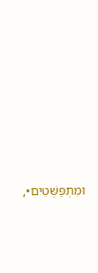וּמִתְפַּשְּׁטִים•,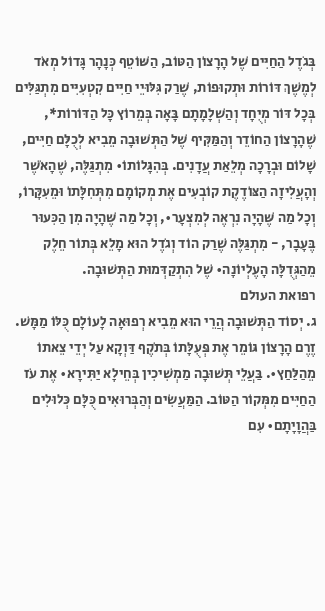בְּגֹדֶל הַחַיִּים שֶׁל הָרָצוֹן הַטּוֹב, הַשּׁוֹטֵף כְּנָהָר גָּדוֹל מְאֹד לְמֶשֶׁךְ דּוֹרוֹת וּתְקוּפוֹת, שֶׁרַק גִּלּוּיֵי חַיִּים קִטְעִיִּים מִתְגַּלִּים בְּכָל דּוֹר מְיֻחָד וְהַשְׁלָמָתָם בָּאָה בְּמֵרוֹץ כָּל הַדּוֹרוֹת*, שֶׁהָרָצוֹן הַחוֹדֵר וְהַמַּקִּיף שֶׁל הַתְּשׁוּבָה מֵבִיא לְכֻלָּם חַיִּים, שָׁלוֹם וּבְרָכָה מְלֵאַת עֲדָנִים. בְּהִגָּלוֹתוֹ• מִתְגַּלֶּה, שֶׁהָאֹשֶׁר וְהָעֲלִיזָה הַצּוֹדֶקֶת קוֹבְעִים אֶת מְקוֹמָם מִתְּחִלָּתוֹ וּמֵעִקָּרוֹ, וְכָל מַה שֶּׁהָיָה נִרְאֶה לְמִצְעָר•, וְכָל מַה שֶּׁהָיָה מִן הַכִּעוּר בֶּעָבָר, - מִתְגַּלֶּה שֶׁרַק הוֹד וְגֹדֶל הוּא מָלֵא בְּתוֹר חֵלֶק מֵהַגְּדֻלָּה הָעֶלְיוֹנָה• שֶׁל הִתְקַדְּמוּת הַתְּשׁוּבָה.
רפואת העולם
ג. יְסוֹד הַתְּשׁוּבָה הֲרֵי הוּא מֵבִיא רְפוּאָה לָעוֹלָם כֻּלּוֹ מַמָּשׁ. זֶרֶם הָרָצוֹן גּוֹמֵר אֶת פְּעֻלָּתוֹ בְּתֹקֶף דַּוְקָא עַל יְדֵי צֵאתוֹ מֵהַלַּחַץ•. בַּעֲלֵי תְּשׁוּבָה מַמְשִׁיכִין בְּחֵילָא יַתִּירָא• אֶת עֹז הַחַיִּים מִמְּקוֹר הַטּוֹב. הַמַּעֲשִׂים וְהַבְּרוּאִים כֻּלָּם כְּלוּלִים בַּהֲוָיָתָם• עִם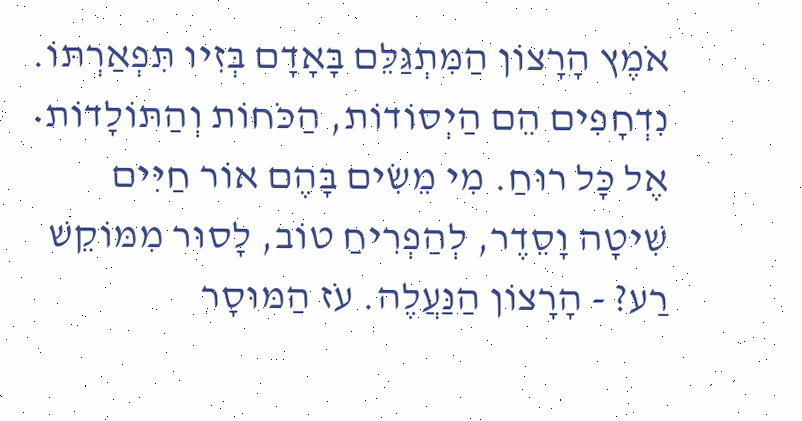אֹמֶץ הָרָצוֹן הַמִּתְגַּלֵּם בָּאָדָם בְּזִיו תִּפְאַרְתּוֹ. נִדְחָפִים הֵם הַיְסוֹדוֹת, הַכֹּחוֹת וְהַתּוֹלָדוֹת• אֶל כָּל רוּחַ. מִי מֵשִׂים בָּהֶם אוֹר חַיִּים שִׁיטָה וָסֵדֶר, לְהַפְרִיחַ טוֹב, לָסוּר מִמּוֹקֵשׁ רַע? - הָרָצוֹן הַנַּעֲלֶה. עֹז הַמּוּסָר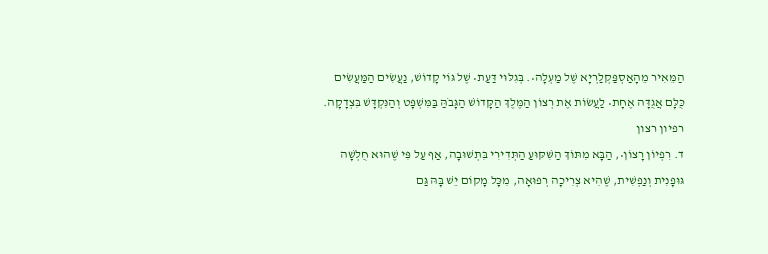הַמֵּאִיר מֵהָאַסְפַּקְלַרְיָא שֶׁל מַעְלָה•. בְּגִלּוּי דַּעַת• שֶׁל גּוֹי קָדוֹשׁ, נַעֲשִׂים הַמַּעֲשִׂים כֻּלָּם אֲגֻדָּה אֶחָת• לַעֲשׂוֹת אֶת רְצוֹן הַמֶּלֶךְ הַקָּדוֹשׁ הַגָּבֹהַּ בַּמִּשְׁפָּט וְהַנִּקְדָּשׁ בִּצְדָקָה.
רפיון רצון
ד. רִפְיוֹן רָצוֹן•, הַבָּא מִתּוֹךְ הַשִּׁקּוּעַ הַתְּדִירִי בִּתְשׁוּבָה, אַף עַל פִּי שֶׁהוּא חֻלְשָׁה גּוּפָנִית וְנַפְשִׁית, שֶׁהִיא צְרִיכָה רְפוּאָה, מִכָּל מָקוֹם יֵשׁ בָּהּ גַּם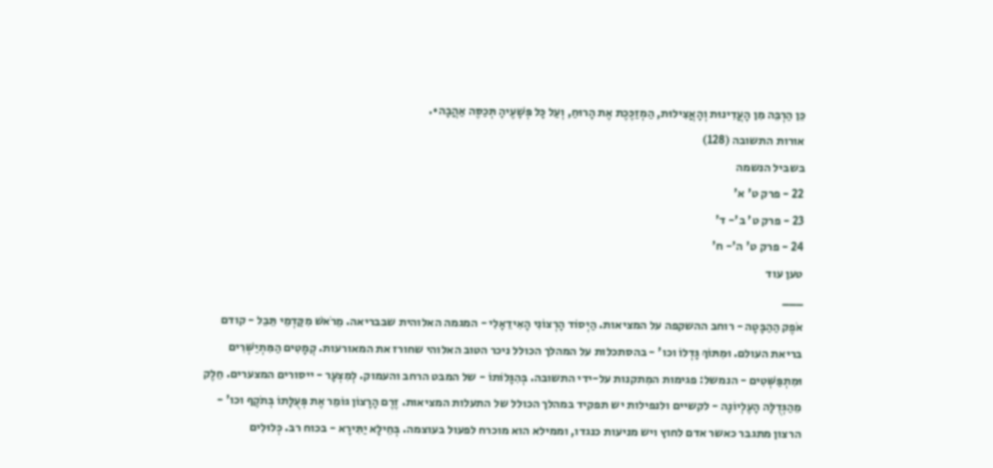כֵּן הַרְבֵּה מִן הָעֲדִינוּת וְהָאֲצִילוּת, הַמְזַכֶּכֶת אֶת הָרוּחַ, וְעַל כָּל פְּשָׁעֶיהָ תְּכַסֶּה אַהֲבָה•.
אורות התשובה (128)
בשביל הנשמה
22 - פרק ט' א'
23 - פרק ט' ב'- ד'
24 - פרק ט' ה'- ח'
טען עוד
___
אֹפֶק הַהַבָּטָה - רוחב ההשקפה על המציאות. הַיְסוֹד הָרְצוֹנִי הָאִידֵאָלִי - המגמה האלוהית שבבריאה. מֵרֹאשׁ מִקַּדְמֵי תֵּבֵל - קודם בריאת העולם. וּמִתּוֹךְ גָּדְלוֹ וכו' - בהסתכלות על המהלך הכולל ניכר הטוב האלוהי שחורז את המאורעות. קְמָטִים הַמִּתְיַשְּׁרִים וּמִתְפַּשְּׁטִים - הנמשל: פגימות המִתקנות על-ידי התשובה. בְּהִגָּלוֹתוֹ - של המבט הרחב והעמוק. לְמִצְעָר - ייסורים המצערים. חֵלֶק מֵהַגְּדֻלָּה הָעֶלְיוֹנָה - לקשיים ולנפילות יש תפקיד במהלך הכולל של התעלות המציאות. זֶרֶם הָרָצוֹן גּוֹמֵר אֶת פְּעֻלָּתוֹ בְּתֹקֶף וכו' - הרצון מתגבר כאשר אדם לחוץ ויש מניעות כנגדו, וממילא הוא מוכרח לפעול בעוצמה. בְּחֵילָא יַתִּירָא - בכוח רב. כְּלוּלִים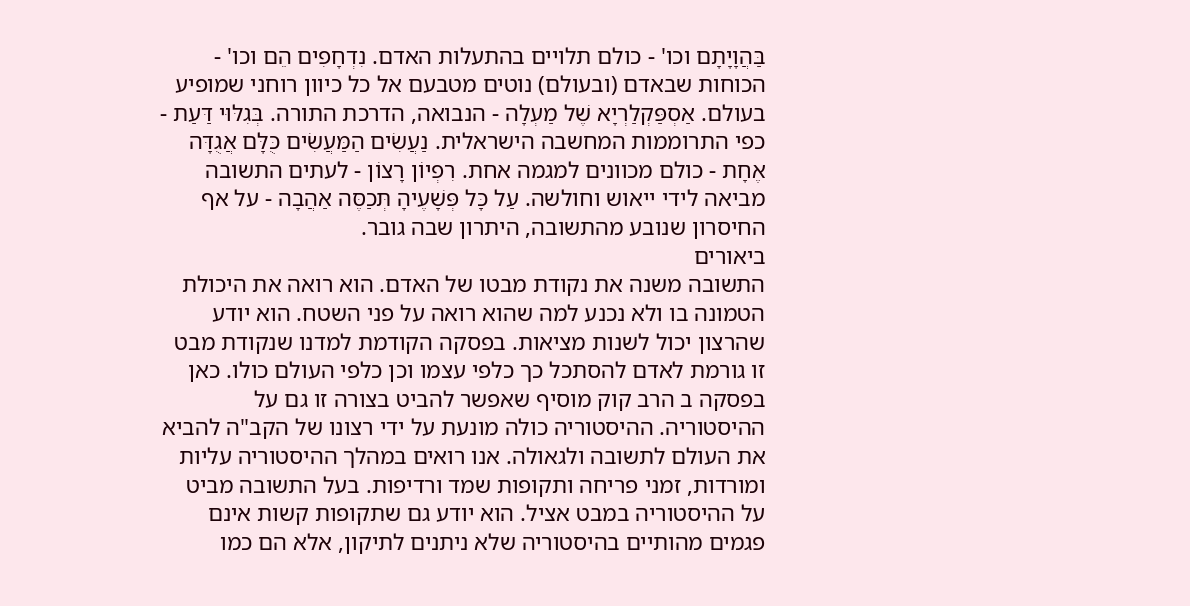בַּהֲוָיָתָם וכו' - כולם תלויים בהתעלות האדם. נִדְחָפִים הֵם וכו' - הכוחות שבאדם (ובעולם) נוטים מטבעם אל כל כיוון רוחני שמופיע בעולם. אַסְפַּקְלַרְיָא שֶׁל מַעְלָה - הנבואה, הדרכת התורה. בְּגִלּוּי דַּעַת - כפי התרוממות המחשבה הישראלית. נַעֲשִׂים הַמַּעֲשִׂים כֻּלָּם אֲגֻדָּה אֶחָת - כולם מכוונים למגמה אחת. רִפְיוֹן רָצוֹן - לעתים התשובה מביאה לידי ייאוש וחולשה. עַל כָּל פְּשָׁעֶיהָ תְּכַסֶּה אַהֲבָה - על אף החיסרון שנובע מהתשובה, היתרון שבה גובר.
ביאורים
התשובה משנה את נקודת מבטו של האדם. הוא רואה את היכולת הטמונה בו ולא נכנע למה שהוא רואה על פני השטח. הוא יודע שהרצון יכול לשנות מציאות. בפסקה הקודמת למדנו שנקודת מבט זו גורמת לאדם להסתכל כך כלפי עצמו וכן כלפי העולם כולו. כאן בפסקה ב הרב קוק מוסיף שאפשר להביט בצורה זו גם על ההיסטוריה. ההיסטוריה כולה מונעת על ידי רצונו של הקב"ה להביא את העולם לתשובה ולגאולה. אנו רואים במהלך ההיסטוריה עליות ומורדות, זמני פריחה ותקופות שמד ורדיפות. בעל התשובה מביט על ההיסטוריה במבט אציל. הוא יודע גם שתקופות קשות אינם פגמים מהותיים בהיסטוריה שלא ניתנים לתיקון, אלא הם כמו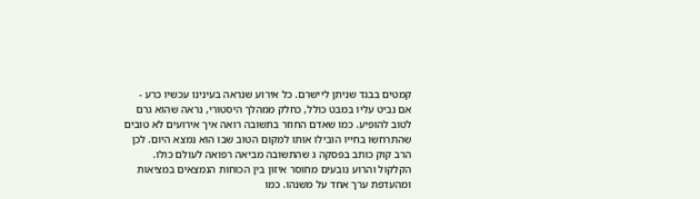קמטים בבגד שניתן ליישרם. כל אירוע שנראה בעינינו עכשיו כרע - אם נביט עליו במבט כולל, כחלק ממהלך היסטורי, נראה שהוא גרם לטוב להופיע. כמו שאדם החוזר בתשובה רואה איך אירועים לא טובים שהתרחשו בחייו הובילו אותו למקום הטוב שבו הוא נמצא היום. לכן הרב קוק כותב בפסקה ג שהתשובה מביאה רפואה לעולם כולו. הקלקול והרוע נובעים מחוסר איזון בין הכוחות הנמצאים במציאות ומהעדפת ערך אחד על משנהו. כמו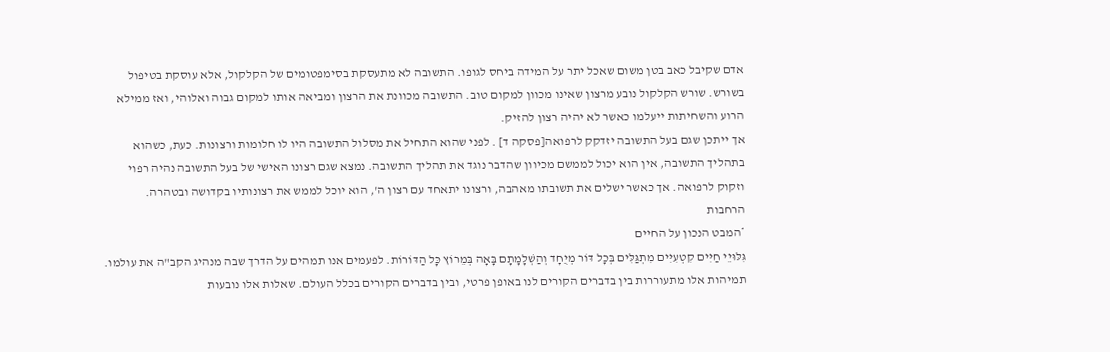אדם שקיבל כאב בטן משום שאכל יתר על המידה ביחס לגופו. התשובה לא מתעסקת בסימפטומים של הקלקול, אלא עוסקת בטיפול בשורש. שורש הקלקול נובע מרצון שאינו מכוון למקום טוב. התשובה מכוונת את הרצון ומביאה אותו למקום גבוה ואלוהי, ואז ממילא הרוע והשחיתות ייעלמו כאשר לא יהיה רצון להזיק.
אך ייתכן שגם בעל התשובה יזדקק לרפואה[פסקה ד] . לפני שהוא התחיל את מסלול התשובה היו לו חלומות ורצונות. כעת, כשהוא בתהליך התשובה, אין הוא יכול לממשם מכיוון שהדבר נוגד את תהליך התשובה. נמצא שגם רצונו האישי של בעל התשובה נהיה רפוי וזקוק לרפואה. אך כאשר ישלים את תשובתו מאהבה, ורצונו יתאחד עם רצון ה', הוא יוכל לממש את רצונותיו בקדושה ובטהרה.
הרחבות
*המבט הנכון על החיים
גִּלּוּיֵי חַיִּים קִטְעִיִּים מִתְגַּלִּים בְּכָל דּוֹר מְיֻחָד וְהַשְׁלָמָתָם בָּאָה בְּמֵרוֹץ כָּל הַדּוֹרוֹת. לפעמים אנו תמהים על הדרך שבה מנהיג הקב"ה את עולמו. תמיהות אלו מתעוררות בין בדברים הקורים לנו באופן פרטי, ובין בדברים הקורים בכלל העולם. שאלות אלו נובעות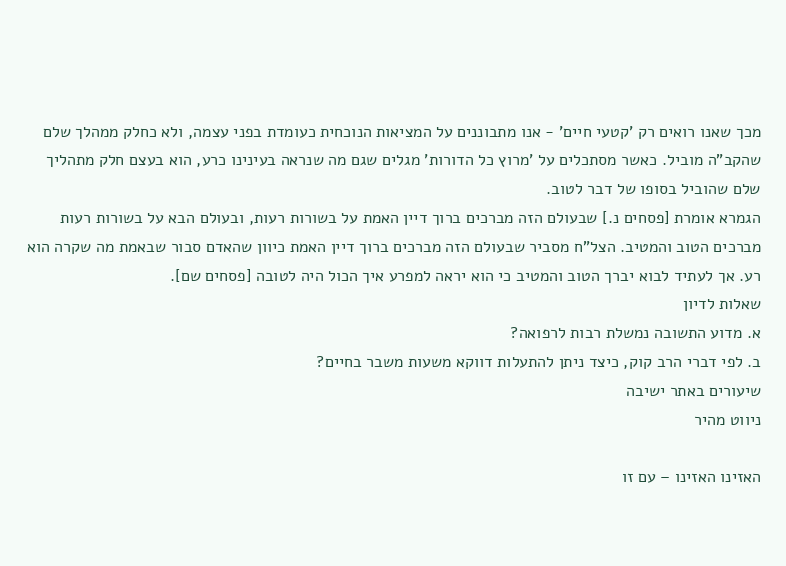מכך שאנו רואים רק 'קטעי חיים' - אנו מתבוננים על המציאות הנוכחית כעומדת בפני עצמה, ולא כחלק ממהלך שלם שהקב"ה מוביל. כאשר מסתכלים על 'מרוץ כל הדורות' מגלים שגם מה שנראה בעינינו כרע, הוא בעצם חלק מתהליך שלם שהוביל בסופו של דבר לטוב.
הגמרא אומרת [פסחים נ.] שבעולם הזה מברכים ברוך דיין האמת על בשורות רעות, ובעולם הבא על בשורות רעות מברכים הטוב והמטיב. הצל"ח מסביר שבעולם הזה מברכים ברוך דיין האמת כיוון שהאדם סבור שבאמת מה שקרה הוא רע. אך לעתיד לבוא יברך הטוב והמטיב כי הוא יראה למפרע איך הכול היה לטובה [פסחים שם].
שאלות לדיון
א. מדוע התשובה נמשלת רבות לרפואה?
ב. לפי דברי הרב קוק, כיצד ניתן להתעלות דווקא משעות משבר בחיים?
שיעורים באתר ישיבה
ניווט מהיר

האזינו האזינו – עם זו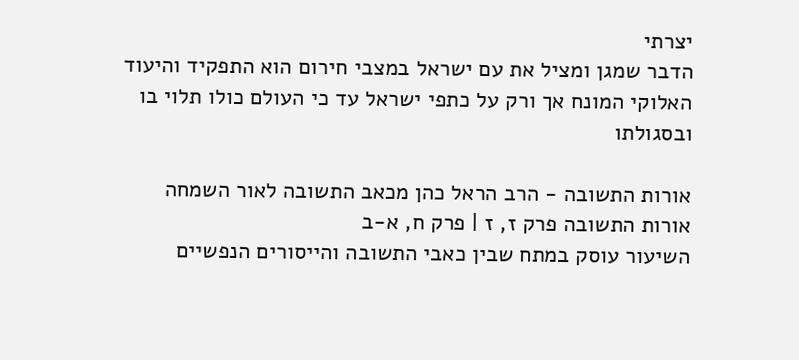יצרתי
הדבר שמגן ומציל את עם ישראל במצבי חירום הוא התפקיד והיעוד האלוקי המונח אך ורק על כתפי ישראל עד כי העולם כולו תלוי בו ובסגולתו

אורות התשובה - הרב הראל כהן מכאב התשובה לאור השמחה
אורות התשובה פרק ז, ז | פרק ח, א-ב
השיעור עוסק במתח שבין כאבי התשובה והייסורים הנפשיים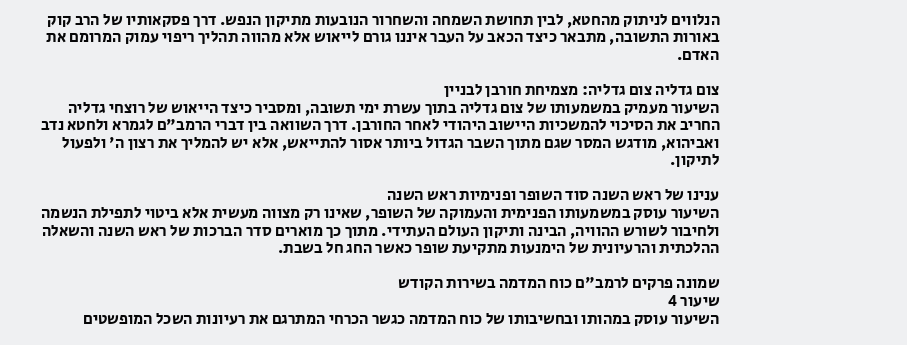הנלווים לניתוק מהחטא, לבין תחושת השמחה והשחרור הנובעות מתיקון הנפש. דרך פסקאותיו של הרב קוק באורות התשובה, מתבאר כיצד הכאב על העבר איננו גורם לייאוש אלא מהווה תהליך ריפוי עמוק המרומם את האדם.

צום גדליה צום גדליה: מצמיחת חורבן לבניין
השיעור מעמיק במשמעותו של צום גדליה בתוך עשרת ימי תשובה, ומסביר כיצד הייאוש של רוצחי גדליה החריב את הסיכוי להמשכיות היישוב היהודי לאחר החורבן. דרך השוואה בין דברי הרמב"ם לגמרא ולחטא נדב ואביהוא, מודגש המסר שגם מתוך השבר הגדול ביותר אסור להתייאש, אלא יש להמליך את רצון ה' ולפעול לתיקון.

ענינו של ראש השנה סוד השופר ופנימיות ראש השנה
השיעור עוסק במשמעותו הפנימית והעמוקה של השופר, שאינו רק מצווה מעשית אלא ביטוי לתפילת הנשמה ולחיבור לשורש ההוויה, הבינה ותיקון העולם העתידי. מתוך כך מוארים סדר הברכות של ראש השנה והשאלה ההלכתית והרעיונית של הימנעות מתקיעת שופר כאשר החג חל בשבת.

שמונה פרקים לרמב"ם כוח המדמה בשירות הקודש
שיעור 4
השיעור עוסק במהותו ובחשיבותו של כוח המדמה כגשר הכרחי המתרגם את רעיונות השכל המופשטים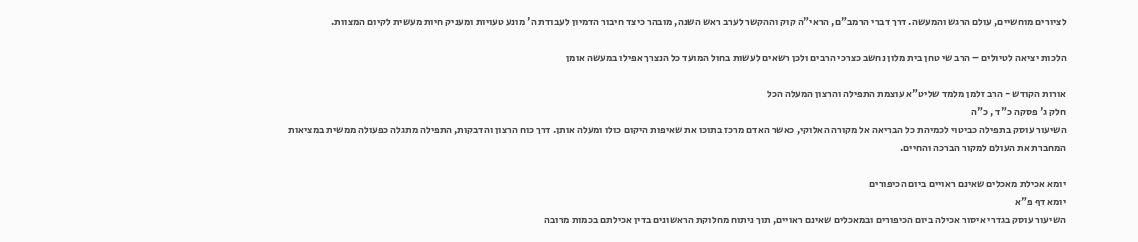לציורים מוחשיים, עולם הרגש והמעשה. דרך דברי הרמב"ם, הראי"ה קוק וההקשר לערב ראש השנה, מובהר כיצד חיבור הדמיון לעבודת ה' מונע טעויות ומעניק חיות מעשית לקיום המצוות.

הלכות יציאה לטיולים – הרב שי טחן בית מלון נחשב כצרכי הרבים ולכן רשאים לעשות בחול המועד כל הנצרך אפילו במעשה אומן

אורות הקודש - הרב זלמן מלמד שליט"א עוצמת התפילה והרצון המעלה הכל
חלק ג' פסקה כ"ד , כ"ה
השיעור עוסק בתפילה כביטוי לכמיהת כל הבריאה אל מקורה האלוקי, כאשר האדם מרכז בתוכו את שאיפות היקום כולו ומעלה אותן. דרך כוח הרצון והדבקות, התפילה מתגלה כפעולה ממשית במציאות המחברת את העולם למקור הברכה והחיים.

יומא אכילת מאכלים שאינם ראויים ביום הכיפורים
יומא דף פ"א
השיעור עוסק בגדרי איסור אכילה ביום הכיפורים ובמאכלים שאינם ראויים, תוך ניתוח מחלוקת הראשונים בדין אכילתם בכמות מרובה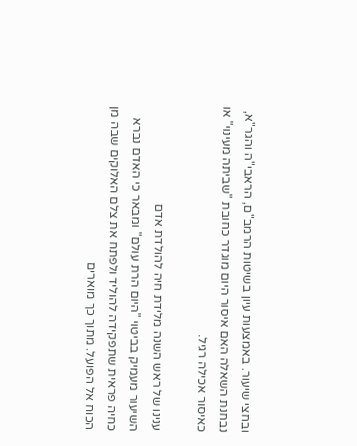ובחצי שיעור. באמצעות עיון בשיטות הרמב"ם, הראבי"ה והגר"א, נבחנת השאלה האם איסור היום מוגדר כחובת "שביתה מעינוי" או כאיסור אכילה רגיל.

ענינו של ראש השנה מלידת חיה להולדת אדם
השיעור מעמיק בביטוי "היום הרת עולם" ומבאר כי האדם נברא כחיה פראית שתפקידה להוליד ולפתח את צלם האלוקים שבה מן הכוח אל הפועל. מתוך כך מוארים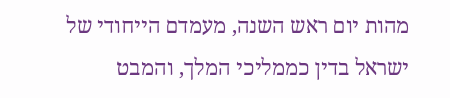מהות יום ראש השנה, מעמדם הייחודי של ישראל בדין כממליכי המלך, והמבט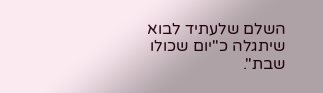השלם שלעתיד לבוא שיתגלה כ"יום שכולו שבת".